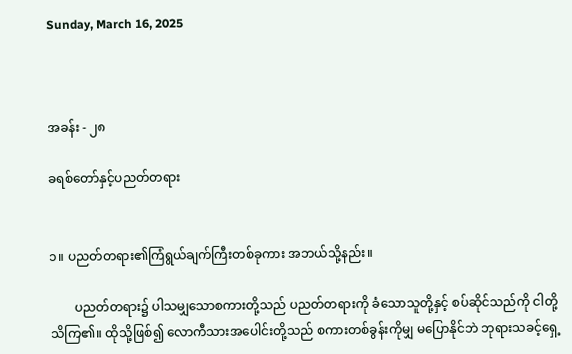Sunday, March 16, 2025



အခန်း - ၂၈

ခရစ်တော်နှင့်ပညတ်တရား


၁။ ပညတ်တရား၏ကြံရွယ်ချက်ကြီးတစ်ခုကား အဘယ်သို့နည်း။

        ပညတ်တရား၌ ပါသမျှသောစကားတို့သည် ပညတ်တရားကို ခံသောသူတို့နှင့် စပ်ဆိုင်သည်ကို ငါတို့သိကြ၏။ ထိုသို့ဖြစ်၍ လောကီသားအပေါင်းတို့သည် စကားတစ်ခွန်းကိုမျှ မပြောနိုင်ဘဲ ဘုရားသခင့်ရှေ့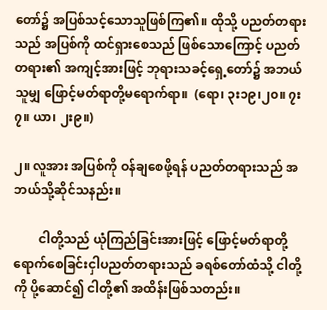တော်၌ အပြစ်သင့်သောသူဖြစ်ကြ၏။ ထိုသို့ ပညတ်တရားသည် အပြစ်ကို ထင်ရှားစေသည် ဖြစ်သောကြောင့် ပညတ်တရား၏ အကျင့်အားဖြင့် ဘုရားသခင့်ရှေ့တော်၌ အဘယ်သူမျှ ဖြောင့်မတ်ရာတို့မရောက်ရာ။  (ရော၊ ၃း၁၉၊၂၀။ ၇း၇။ ယာ၊ ၂း၉။)

၂။ လူအား အပြစ်ကို ဝန်ချစေဖို့ရန် ပညတ်တရားသည် အဘယ်သို့ဆိုင်သနည်း။

        ငါတို့သည် ယုံကြည်ခြင်းအားဖြင့် ဖြောင့်မတ်ရာတို့ရောက်စေခြင်းငှါပညတ်တရားသည် ခရစ်တော်ထံသို့ ငါတို့ကို ပို့ဆောင်၍ ငါတို့၏ အထိန်းဖြစ်သတည်း။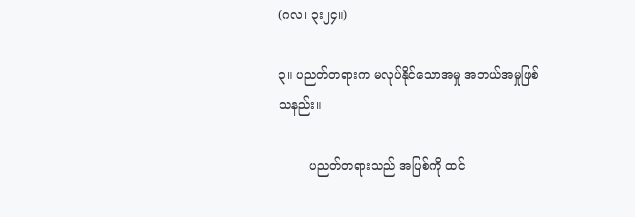(ဂလ၊ ၃း၂၄။)

၃။ ပညတ်တရားက မလုပ်နိုင်သောအမှု အဘယ်အမှုဖြစ်သနည်း။

        ပညတ်တရားသည် အပြစ်ကို ထင်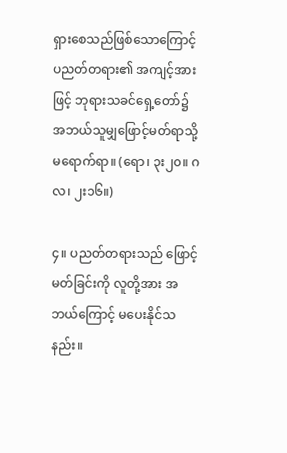ရှားစေသည်ဖြစ်သောကြောင့်ပညတ်တရား၏ အကျင့်အားဖြင့် ဘုရားသခင်ရှေ့တော်၌ အဘယ်သူမျှဖြောင့်မတ်ရာသို့ မရောက်ရာ။ (ရော၊ ၃း၂၀။ ဂလ၊ ၂း၁၆။)

၄။ ပညတ်တရားသည် ဖြောင့်မတ်ခြင်းကို လူတို့အား အဘယ်ကြောင့် မပေးနိုင်သနည်း။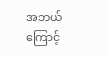အဘယ်ကြောင့်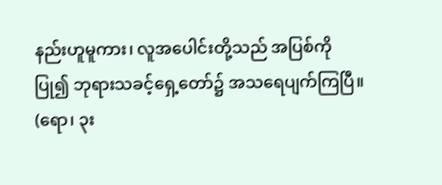နည်းဟူမူကား၊ လူအပေါင်းတို့သည် အပြစ်ကို ပြု၍ ဘုရားသခင့်ရှေ့တော်၌ အသရေပျက်ကြပြီ။ (ရော၊ ၃း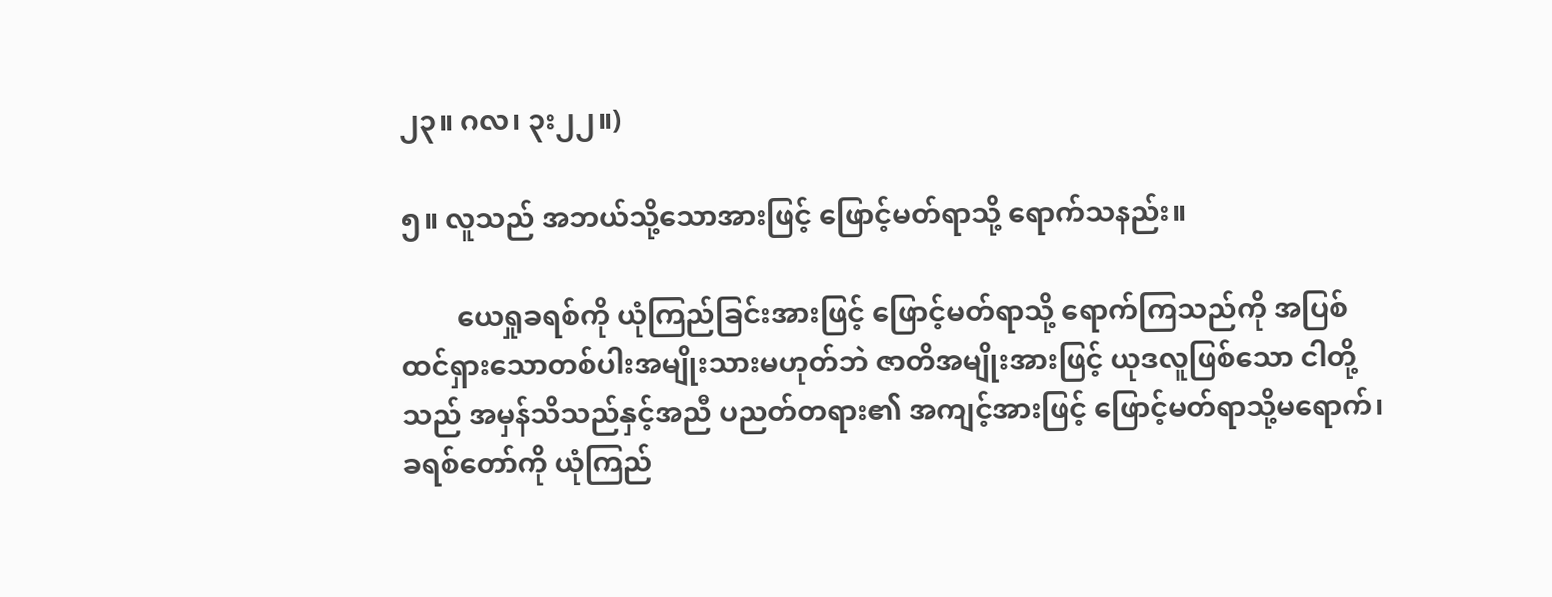၂၃။ ဂလ၊ ၃း၂၂။)

၅။ လူသည် အဘယ်သို့သောအားဖြင့် ဖြောင့်မတ်ရာသို့ ရောက်သနည်း။

        ယေရှုခရစ်ကို ယုံကြည်ခြင်းအားဖြင့် ဖြောင့်မတ်ရာသို့ ရောက်ကြသည်ကို အပြစ်ထင်ရှားသောတစ်ပါးအမျိုးသားမဟုတ်ဘဲ ဇာတိအမျိုးအားဖြင့် ယုဒလူဖြစ်သော ငါတို့သည် အမှန်သိသည်နှင့်အညီ ပညတ်တရား၏ အကျင့်အားဖြင့် ဖြောင့်မတ်ရာသို့မရောက်၊ ခရစ်တော်ကို ယုံကြည်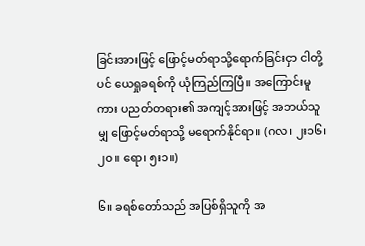ခြင်းအားဖြင့် ဖြောင့်မတ်ရာသို့ရောက်ခြင်းငှာ ငါတို့ပင် ယေရှုခရစ်ကို ယုံကြည်ကြပြီ။ အကြောင်းမူကား ပညတ်တရား၏ အကျင့်အားဖြင့် အဘယ်သူမျှ ဖြောင့်မတ်ရာသို့ မရောက်နိုင်ရာ။ (ဂလ၊ ၂း၁၆၊၂၀။ ရော၊ ၅း၁။)

၆။ ခရစ်တော်သည် အပြစ်ရှိသူကို အ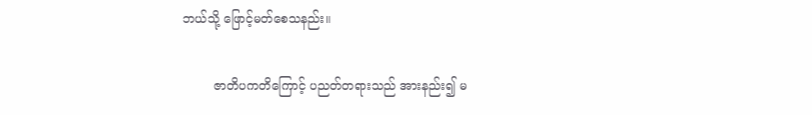ဘယ်သို့ ဖြောင့်မတ်စေသနည်း။

        ဇာတိပကတိကြောင့် ပညတ်တရားသည် အားနည်း၍ မ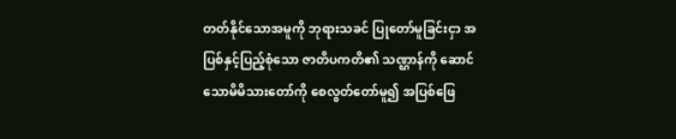တတ်နိုင်သောအမူကို ဘုရားသခင် ပြုတော်မူခြင်းငှာ အပြစ်နှင့်ပြည့်စုံသော ဇာတိပကတိ၏ သဏ္ဌာန်ကို ဆောင်သောမိမိသားတော်ကို စေလွတ်တော်မူ၍ အပြစ်ဖြေ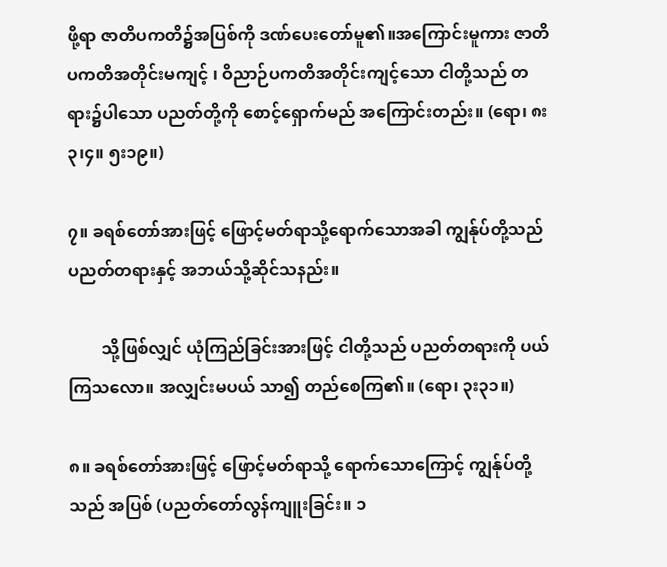ဖို့ရာ ဇာတိပကတိ၌အပြစ်ကို ဒဏ်ပေးတော်မူ၏။အကြောင်းမူကား ဇာတိပကတိအတိုင်းမကျင့် ၊ ဝိညာဉ်ပကတိအတိုင်းကျင့်သော ငါတို့သည် တရား၌ပါသော ပညတ်တို့ကို စောင့်ရှောက်မည် အကြောင်းတည်း။ (ရော၊ ၈း၃၊၄။ ၅း၁၉။)

၇။ ခရစ်တော်အားဖြင့် ဖြောင့်မတ်ရာသို့ရောက်သောအခါ ကျွန်ုပ်တို့သည်ပညတ်တရားနှင့် အဘယ်သို့ဆိုင်သနည်း။

        သို့ဖြစ်လျှင် ယုံကြည်ခြင်းအားဖြင့် ငါတို့သည် ပညတ်တရားကို ပယ်ကြသလော။ အလျှင်းမပယ် သာ၍ တည်စေကြ၏။ (ရော၊ ၃း၃၁။)

၈။ ခရစ်တော်အားဖြင့် ဖြောင့်မတ်ရာသို့ ရောက်သောကြောင့် ကျွန်ုပ်တို့သည် အပြစ် (ပညတ်တော်လွန်ကျူးခြင်း။ ၁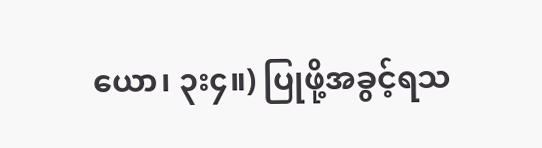ယော၊ ၃း၄။) ပြုဖို့အခွင့်ရသ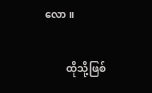လော။

        ထိုသို့ဖြစ်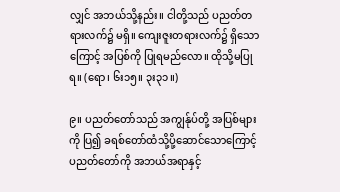လျှင် အဘယ်သို့နည်း။ ငါတို့သည် ပညတ်တရားလက်၌ မရှိ။ ကျေးဇူးတရားလက်၌ ရှိသောကြောင့် အပြစ်ကို ပြုရမည်လော။ ထိုသို့မပြုရ။ (ရော၊ ၆း၁၅။ ၃း၃၁။)

၉။ ပညတ်တော်သည် အကျွန်ုပ်တို့ အပြစ်များကို ပြ၍ ခရစ်တော်ထံသို့ပို့ဆောင်သောကြောင့် ပညတ်တော်ကို အဘယ်အရာနှင့်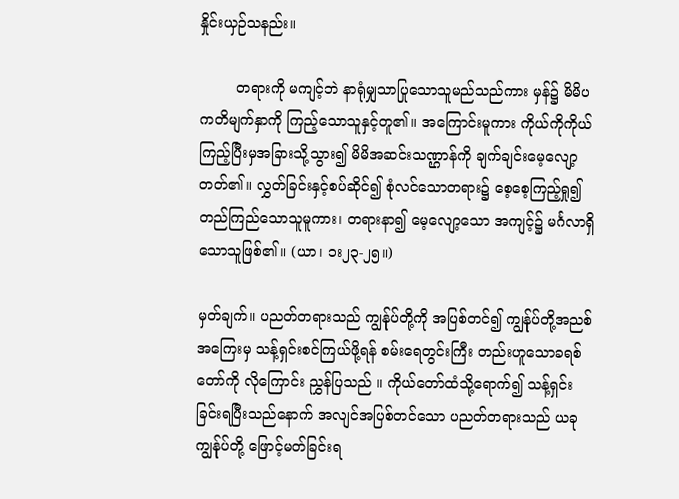နှိုင်းယှဉ်သနည်း။

        တရားကို မကျင့်ဘဲ နာရုံမျှသာပြုသောသူမည်သည်ကား မှန်၌ မိမိပကတိမျက်နှာကို ကြည့်သောသူနှင့်တူ၏။ အကြောင်းမူကား ကိုယ်ကိုကိုယ်ကြည့်ပြီးမှအခြားသို့သွား၍ မိမိအဆင်းသဏ္ဌာန်ကို ချက်ချင်းမေ့လျော့တတ်၏။ လွှတ်ခြင်းနှင့်စပ်ဆိုင်၍ စုံလင်သောတရား၌ စေ့စေ့ကြည့်ရှု၍ တည်ကြည်သောသူမူကား၊ တရားနာ၍ မေ့လျော့သော အကျင့်၌ မင်္ဂလာရှိသောသူဖြစ်၏။ (ယာ၊ ၁း၂၃-၂၅။)

မှတ်ချက်။ ပညတ်တရားသည် ကျွန်ုပ်တို့ကို အပြစ်တင်၍ ကျွန်ုပ်တို့အညစ်အကြေးမှ သန့်ရှင်းစင်ကြယ်ဖို့ရန် စမ်းရေတွင်းကြီး တည်းဟူသောခရစ်တော်ကို လိုကြောင်း ညွှန်ပြသည် ။ ကိုယ်တော်ထံသို့ရောက်၍ သန့်ရှင်းခြင်းရပြီးသည်နောက် အလျင်အပြစ်တင်သော ပညတ်တရားသည် ယခုကျွန်ုပ်တို့ ဖြောင့်မတ်ခြင်းရ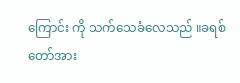ကြောင်း ကို သက်သေခံလေသည် ။ခရစ်တော်အား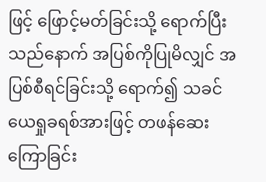ဖြင့် ဖြောင့်မတ်ခြင်းသို့ ရောက်ပြီးသည်နောက် အပြစ်ကိုပြုမိလျှင် အပြစ်စီရင်ခြင်းသို့ ရောက်၍ သခင်ယေရှုခရစ်အားဖြင့် တဖန်ဆေးကြောခြင်း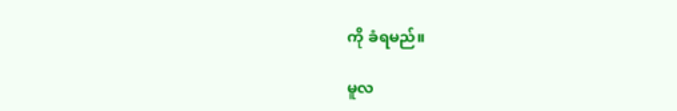ကို ခံရမည်။

မူလ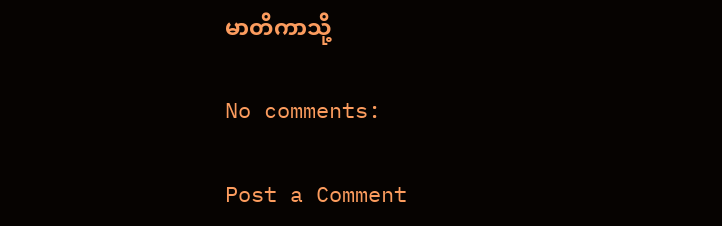မာတိကာသို့

No comments:

Post a Comment